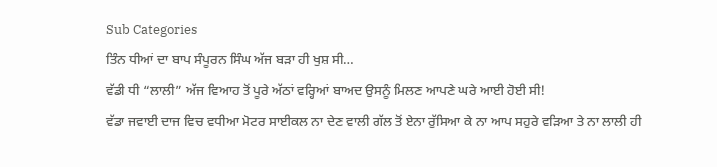Sub Categories
ਤਿੰਨ ਧੀਆਂ ਦਾ ਬਾਪ ਸੰਪੂਰਨ ਸਿੰਘ ਅੱਜ ਬੜਾ ਹੀ ਖੁਸ਼ ਸੀ…
ਵੱਡੀ ਧੀ “ਲਾਲੀ” ਅੱਜ ਵਿਆਹ ਤੋਂ ਪੂਰੇ ਅੱਠਾਂ ਵਰ੍ਹਿਆਂ ਬਾਅਦ ਉਸਨੂੰ ਮਿਲਣ ਆਪਣੇ ਘਰੇ ਆਈ ਹੋਈ ਸੀ!
ਵੱਡਾ ਜਵਾਈ ਦਾਜ ਵਿਚ ਵਧੀਆ ਮੋਟਰ ਸਾਈਕਲ ਨਾ ਦੇਣ ਵਾਲੀ ਗੱਲ ਤੋਂ ਏਨਾ ਰੁੱਸਿਆ ਕੇ ਨਾ ਆਪ ਸਹੁਰੇ ਵੜਿਆ ਤੇ ਨਾ ਲਾਲੀ ਹੀ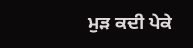ਮੁੜ ਕਦੀ ਪੇਕੇ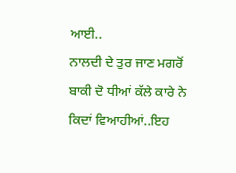ਆਈ..
ਨਾਲਦੀ ਦੇ ਤੁਰ ਜਾਣ ਮਗਰੋਂ ਬਾਕੀ ਦੋ ਧੀਆਂ ਕੱਲੇ ਕਾਰੇ ਨੇ ਕਿਦਾਂ ਵਿਆਹੀਆਂ..ਇਹ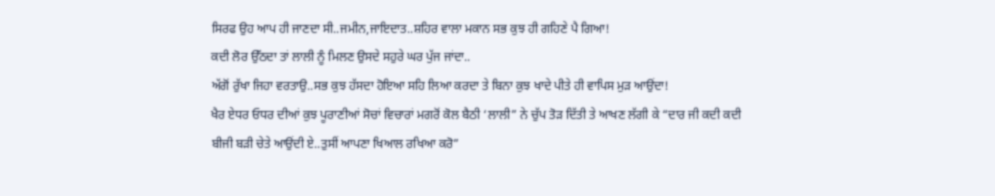ਸਿਰਫ ਉਹ ਆਪ ਹੀ ਜਾਣਦਾ ਸੀ..ਜਮੀਨ,ਜਾਇਦਾਤ..ਸ਼ਹਿਰ ਵਾਲਾ ਮਕਾਨ ਸਭ ਕੁਝ ਹੀ ਗਹਿਣੇ ਪੈ ਗਿਆ!
ਕਦੀ ਲੋਰ ਉੱਠਦਾ ਤਾਂ ਲਾਲੀ ਨੂੰ ਮਿਲਣ ਉਸਦੇ ਸਹੁਰੇ ਘਰ ਪੁੱਜ ਜਾਂਦਾ..
ਅੱਗੋਂ ਰੁੱਖਾ ਜਿਹਾ ਵਰਤਾਉ..ਸਭ ਕੁਝ ਹੱਸਦਾ ਹੋਇਆ ਸਹਿ ਲਿਆ ਕਰਦਾ ਤੇ ਬਿਨਾ ਕੁਝ ਖਾਦੇ ਪੀਤੇ ਹੀ ਵਾਪਿਸ ਮੁੜ ਆਉਂਦਾ!
ਖੈਰ ਏਧਰ ਓਧਰ ਦੀਆਂ ਕੁਝ ਪੂਰਾਣੀਆਂ ਸੋਚਾਂ ਵਿਚਾਰਾਂ ਮਗਰੋਂ ਕੋਲ ਬੈਠੀ ‘ਲਾਲੀ” ਨੇ ਚੁੱਪ ਤੋੜ ਦਿੱਤੀ ਤੇ ਆਖਣ ਲੱਗੀ ਕੇ “ਦਾਰ ਜੀ ਕਦੀ ਕਦੀ ਬੀਜੀ ਬੜੀ ਚੇਤੇ ਆਉਂਦੀ ਏ..ਤੁਸੀਂ ਆਪਣਾ ਖਿਆਲ ਰਖਿਆ ਕਰੋ”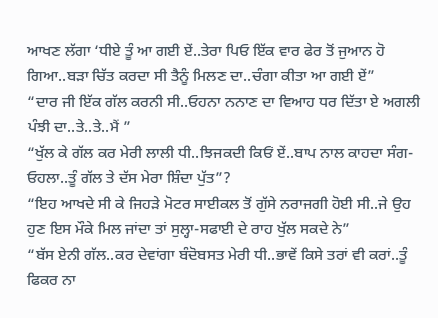ਆਖਣ ਲੱਗਾ ‘ਧੀਏ ਤੂੰ ਆ ਗਈ ਏਂ..ਤੇਰਾ ਪਿਓ ਇੱਕ ਵਾਰ ਫੇਰ ਤੋਂ ਜੁਆਨ ਹੋ ਗਿਆ..ਬੜਾ ਚਿੱਤ ਕਰਦਾ ਸੀ ਤੈਨੂੰ ਮਿਲਣ ਦਾ..ਚੰਗਾ ਕੀਤਾ ਆ ਗਈ ਏਂ”
“ਦਾਰ ਜੀ ਇੱਕ ਗੱਲ ਕਰਨੀ ਸੀ..ਓਹਨਾ ਨਨਾਣ ਦਾ ਵਿਆਹ ਧਰ ਦਿੱਤਾ ਏ ਅਗਲੀ ਪੰਝੀ ਦਾ..ਤੇ..ਤੇ..ਮੈਂ ”
“ਖੁੱਲ ਕੇ ਗੱਲ ਕਰ ਮੇਰੀ ਲਾਲੀ ਧੀ..ਝਿਜਕਦੀ ਕਿਓਂ ਏਂ..ਬਾਪ ਨਾਲ ਕਾਹਦਾ ਸੰਗ-ਓਹਲਾ..ਤੂੰ ਗੱਲ ਤੇ ਦੱਸ ਮੇਰਾ ਸ਼ਿੰਦਾ ਪੁੱਤ”?
“ਇਹ ਆਖਦੇ ਸੀ ਕੇ ਜਿਹੜੇ ਮੋਟਰ ਸਾਈਕਲ ਤੋਂ ਗੁੱਸੇ ਨਰਾਜਗੀ ਹੋਈ ਸੀ..ਜੇ ਉਹ ਹੁਣ ਇਸ ਮੌਕੇ ਮਿਲ ਜਾਂਦਾ ਤਾਂ ਸੁਲ੍ਹਾ-ਸਫਾਈ ਦੇ ਰਾਹ ਖੁੱਲ ਸਕਦੇ ਨੇ”
“ਬੱਸ ਏਨੀ ਗੱਲ..ਕਰ ਦੇਵਾਂਗਾ ਬੰਦੋਬਸਤ ਮੇਰੀ ਧੀ..ਭਾਵੇਂ ਕਿਸੇ ਤਰਾਂ ਵੀ ਕਰਾਂ..ਤੂੰ ਫਿਕਰ ਨਾ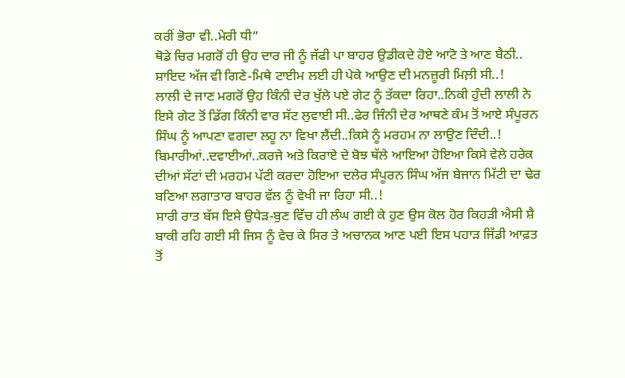ਕਰੀਂ ਭੋਰਾ ਵੀ..ਮੇਰੀ ਧੀ”
ਥੋਡੇ ਚਿਰ ਮਗਰੋਂ ਹੀ ਉਹ ਦਾਰ ਜੀ ਨੂੰ ਜੱਫੀ ਪਾ ਬਾਹਰ ਉਡੀਕਦੇ ਹੋਏ ਆਟੋ ਤੇ ਆਣ ਬੈਠੀ..
ਸ਼ਾਇਦ ਅੱਜ ਵੀ ਗਿਣੇ-ਮਿਥੇ ਟਾਈਮ ਲਈ ਹੀ ਪੇਕੇ ਆਉਣ ਦੀ ਮਨਜ਼ੂਰੀ ਮਿਲ਼ੀ ਸੀ..!
ਲਾਲੀ ਦੇ ਜਾਣ ਮਗਰੋਂ ਉਹ ਕਿੰਨੀ ਦੇਰ ਖੁੱਲੇ ਪਏ ਗੇਟ ਨੂੰ ਤੱਕਦਾ ਰਿਹਾ..ਨਿਕੀ ਹੁੰਦੀ ਲਾਲੀ ਨੇ ਇਸੇ ਗੇਟ ਤੋਂ ਡਿੱਗ ਕਿੰਨੀ ਵਾਰ ਸੱਟ ਲੁਵਾਈ ਸੀ..ਫੇਰ ਜਿੰਨੀ ਦੇਰ ਆਥਣੇ ਕੰਮ ਤੋਂ ਆਏ ਸੰਪੂਰਨ ਸਿੰਘ ਨੂੰ ਆਪਣਾ ਵਗਦਾ ਲਹੂ ਨਾ ਵਿਖਾ ਲੈਂਦੀ..ਕਿਸੇ ਨੂੰ ਮਰਹਮ ਨਾ ਲਾਉਣ ਦਿੰਦੀ..!
ਬਿਮਾਰੀਆਂ..ਦਵਾਈਆਂ..ਕਰਜੇ ਅਤੇ ਕਿਰਾਏ ਦੇ ਬੋਝ ਥੱਲੇ ਆਇਆ ਹੋਇਆ ਕਿਸੇ ਵੇਲੇ ਹਰੇਕ ਦੀਆਂ ਸੱਟਾਂ ਦੀ ਮਰਹਮ ਪੱਟੀ ਕਰਦਾ ਹੋਇਆ ਦਲੇਰ ਸੰਪੂਰਨ ਸਿੰਘ ਅੱਜ ਬੇਜਾਨ ਮਿੱਟੀ ਦਾ ਢੇਰ ਬਣਿਆ ਲਗਾਤਾਰ ਬਾਹਰ ਵੱਲ ਨੂੰ ਵੇਖੀ ਜਾ ਰਿਹਾ ਸੀ..!
ਸਾਰੀ ਰਾਤ ਬੱਸ ਇਸੇ ਉਧੇੜ-ਬੁਣ ਵਿੱਚ ਹੀ ਲੰਘ ਗਈ ਕੇ ਹੁਣ ਉਸ ਕੋਲ ਹੋਰ ਕਿਹੜੀ ਐਸੀ ਸ਼ੈ ਬਾਕੀ ਰਹਿ ਗਈ ਸੀ ਜਿਸ ਨੂੰ ਵੇਚ ਕੇ ਸਿਰ ਤੇ ਅਚਾਨਕ ਆਣ ਪਈ ਇਸ ਪਹਾੜ ਜਿੱਡੀ ਆਫ਼ਤ ਤੋਂ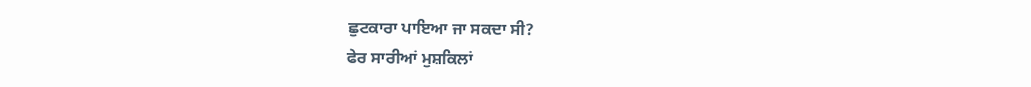ਛੁਟਕਾਰਾ ਪਾਇਆ ਜਾ ਸਕਦਾ ਸੀ?
ਫੇਰ ਸਾਰੀਆਂ ਮੁਸ਼ਕਿਲਾਂ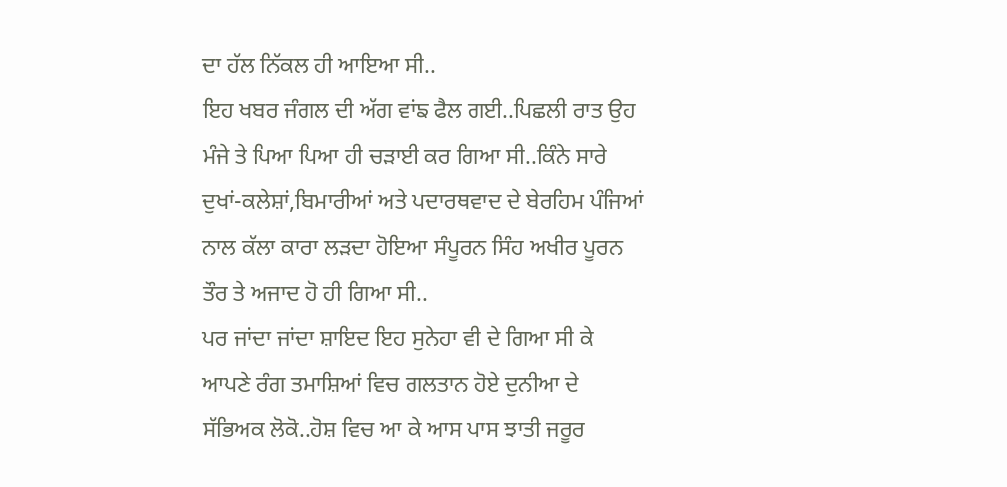ਦਾ ਹੱਲ ਨਿੱਕਲ ਹੀ ਆਇਆ ਸੀ..
ਇਹ ਖਬਰ ਜੰਗਲ ਦੀ ਅੱਗ ਵਾਂਙ ਫੈਲ ਗਈ..ਪਿਛਲੀ ਰਾਤ ਉਹ ਮੰਜੇ ਤੇ ਪਿਆ ਪਿਆ ਹੀ ਚੜਾਈ ਕਰ ਗਿਆ ਸੀ..ਕਿੰਨੇ ਸਾਰੇ ਦੁਖਾਂ-ਕਲੇਸ਼ਾਂ,ਬਿਮਾਰੀਆਂ ਅਤੇ ਪਦਾਰਥਵਾਦ ਦੇ ਬੇਰਹਿਮ ਪੰਜਿਆਂ ਨਾਲ ਕੱਲਾ ਕਾਰਾ ਲੜਦਾ ਹੋਇਆ ਸੰਪੂਰਨ ਸਿੰਹ ਅਖੀਰ ਪੂਰਨ ਤੌਰ ਤੇ ਅਜਾਦ ਹੋ ਹੀ ਗਿਆ ਸੀ..
ਪਰ ਜਾਂਦਾ ਜਾਂਦਾ ਸ਼ਾਇਦ ਇਹ ਸੁਨੇਹਾ ਵੀ ਦੇ ਗਿਆ ਸੀ ਕੇ ਆਪਣੇ ਰੰਗ ਤਮਾਸ਼ਿਆਂ ਵਿਚ ਗਲਤਾਨ ਹੋਏ ਦੁਨੀਆ ਦੇ ਸੱਭਿਅਕ ਲੋਕੋ..ਹੋਸ਼ ਵਿਚ ਆ ਕੇ ਆਸ ਪਾਸ ਝਾਤੀ ਜਰੂਰ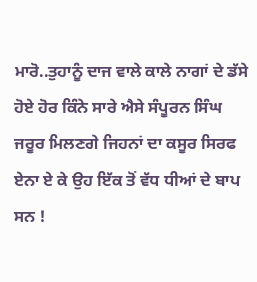ਮਾਰੋ..ਤੁਹਾਨੂੰ ਦਾਜ ਵਾਲੇ ਕਾਲੇ ਨਾਗਾਂ ਦੇ ਡੱਸੇ ਹੋਏ ਹੋਰ ਕਿੰਨੇ ਸਾਰੇ ਐਸੇ ਸੰਪੂਰਨ ਸਿੰਘ ਜਰੂਰ ਮਿਲਣਗੇ ਜਿਹਨਾਂ ਦਾ ਕਸੂਰ ਸਿਰਫ ਏਨਾ ਏ ਕੇ ਉਹ ਇੱਕ ਤੋਂ ਵੱਧ ਧੀਆਂ ਦੇ ਬਾਪ ਸਨ !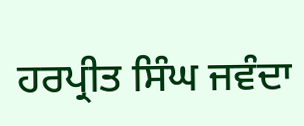ਹਰਪ੍ਰੀਤ ਸਿੰਘ ਜਵੰਦਾ